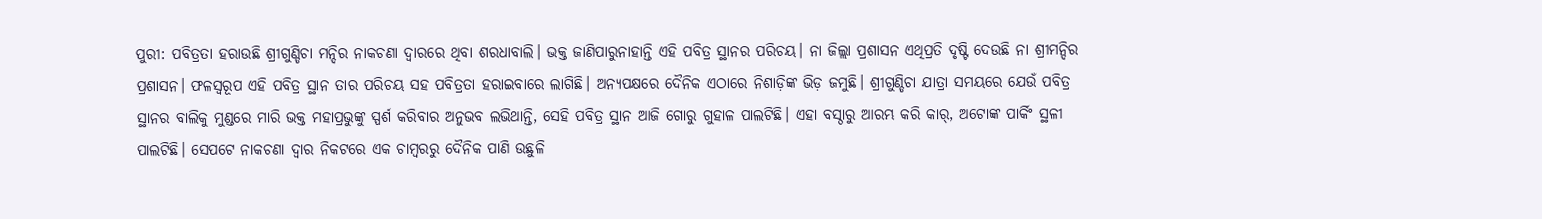ପୁରୀ: ପବିତ୍ରତା ହରାଉଛି ଶ୍ରୀଗୁଣ୍ଡିଚା ମନ୍ଦିର ନାକଚଣା ଦ୍ବାରରେ ଥିବା ଶରଧାବାଲି। ଭକ୍ତ ଜାଣିପାରୁନାହାନ୍ତି ଏହି ପବିତ୍ର ସ୍ଥାନର ପରିଚୟ। ନା ଜିଲ୍ଲା ପ୍ରଶାସନ ଏଥିପ୍ରତି ଦୃଷ୍ଟି ଦେଉଛି ନା ଶ୍ରୀମନ୍ଦିର ପ୍ରଶାସନ। ଫଳସ୍ବରୂପ ଏହି ପବିତ୍ର ସ୍ଥାନ ତାର ପରିଚୟ ସହ ପବିତ୍ରତା ହରାଇବାରେ ଲାଗିଛି। ଅନ୍ୟପକ୍ଷରେ ଦୈନିକ ଏଠାରେ ନିଶାଡ଼ିଙ୍କ ଭିଡ଼ ଜମୁଛି। ଶ୍ରୀଗୁଣ୍ଡିଚା ଯାତ୍ରା ସମୟରେ ଯେଉଁ ପବିତ୍ର ସ୍ଥାନର ବାଲିକୁ ମୁଣ୍ଡରେ ମାରି ଭକ୍ତ ମହାପ୍ରଭୁଙ୍କୁ ସ୍ପର୍ଶ କରିବାର ଅନୁଭବ ଲଭିଥାନ୍ତି, ସେହି ପବିତ୍ର ସ୍ଥାନ ଆଜି ଗୋରୁ ଗୁହାଳ ପାଲଟିଛି। ଏହା ବସ୍ଠାରୁ ଆରମ୍ଭ କରି କାର୍, ଅଟୋଙ୍କ ପାର୍କିଂ ସ୍ଥଳୀ ପାଲଟିଛି। ସେପଟେ ନାକଚଣା ଦ୍ବାର ନିକଟରେ ଏକ ଚାମ୍ବରରୁ ଦୈନିକ ପାଣି ଉଛୁଳି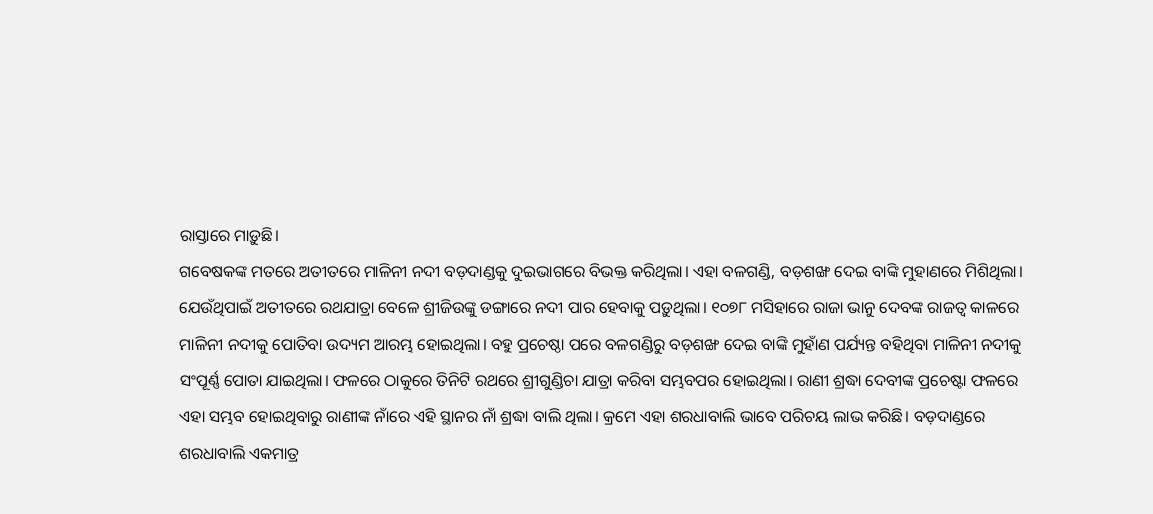ରାସ୍ତାରେ ମାଡ଼ୁଛି।
ଗବେଷକଙ୍କ ମତରେ ଅତୀତରେ ମାଳିନୀ ନଦୀ ବଡ଼ଦାଣ୍ଡକୁ ଦୁଇଭାଗରେ ବିଭକ୍ତ କରିଥିଲା। ଏହା ବଳଗଣ୍ଡି, ବଡ଼ଶଙ୍ଖ ଦେଇ ବାଙ୍କି ମୁହାଣରେ ମିଶିଥିଲା। ଯେଉଁଥିପାଇଁ ଅତୀତରେ ରଥଯାତ୍ରା ବେଳେ ଶ୍ରୀଜିଉଙ୍କୁ ଡଙ୍ଗାରେ ନଦୀ ପାର ହେବାକୁ ପଡ଼ୁଥିଲା। ୧୦୭୮ ମସିହାରେ ରାଜା ଭାନୁ ଦେବଙ୍କ ରାଜତ୍ବ କାଳରେ ମାଳିନୀ ନଦୀକୁ ପୋତିବା ଉଦ୍ୟମ ଆରମ୍ଭ ହୋଇଥିଲା। ବହୁ ପ୍ରଚେଷ୍ଠା ପରେ ବଳଗଣ୍ଡିରୁ ବଡ଼ଶଙ୍ଖ ଦେଇ ବାଙ୍କି ମୁହାଁଣ ପର୍ଯ୍ୟନ୍ତ ବହିଥିବା ମାଳିନୀ ନଦୀକୁ ସଂପୂର୍ଣ୍ଣ ପୋତା ଯାଇଥିଲା। ଫଳରେ ଠାକୁରେ ତିନିଟି ରଥରେ ଶ୍ରୀଗୁଣ୍ଡିଚା ଯାତ୍ରା କରିବା ସମ୍ଭବପର ହୋଇଥିଲା। ରାଣୀ ଶ୍ରଦ୍ଧା ଦେବୀଙ୍କ ପ୍ରଚେଷ୍ଟା ଫଳରେ ଏହା ସମ୍ଭବ ହୋଇଥିବାରୁ ରାଣୀଙ୍କ ନାଁରେ ଏହି ସ୍ଥାନର ନାଁ ଶ୍ରଦ୍ଧା ବାଲି ଥିଲା। କ୍ରମେ ଏହା ଶରଧାବାଲି ଭାବେ ପରିଚୟ ଲାଭ କରିଛି। ବଡ଼ଦାଣ୍ଡରେ ଶରଧାବାଲି ଏକମାତ୍ର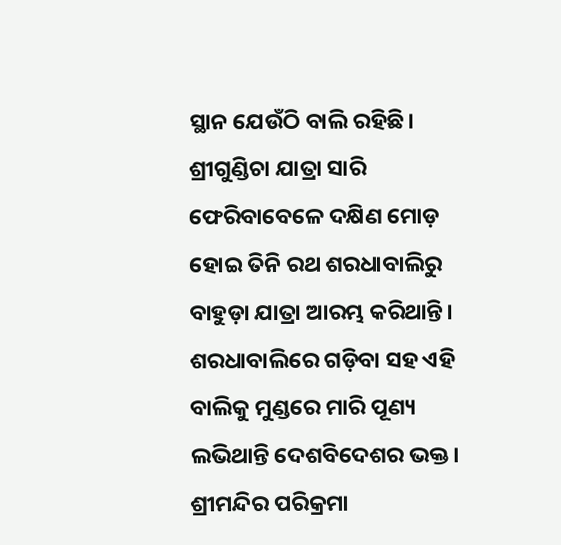ସ୍ଥାନ ଯେଉଁଠି ବାଲି ରହିଛି। ଶ୍ରୀଗୁଣ୍ଡିଚା ଯାତ୍ରା ସାରି ଫେରିବାବେଳେ ଦକ୍ଷିଣ ମୋଡ଼ ହୋଇ ତିନି ରଥ ଶରଧାବାଲିରୁ ବାହୁଡ଼ା ଯାତ୍ରା ଆରମ୍ଭ କରିଥାନ୍ତି। ଶରଧାବାଲିରେ ଗଡ଼ିବା ସହ ଏହି ବାଲିକୁ ମୁଣ୍ଡରେ ମାରି ପୂଣ୍ୟ ଲଭିଥାନ୍ତି ଦେଶବିଦେଶର ଭକ୍ତ।
ଶ୍ରୀମନ୍ଦିର ପରିକ୍ରମା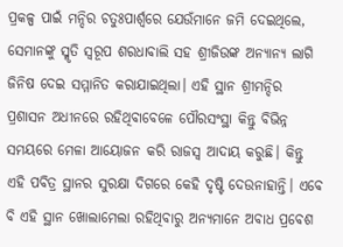ପ୍ରକଳ୍ପ ପାଇଁ ମନ୍ଦିର ଚତୁଃପାର୍ଶ୍ବରେ ଯେଉଁମାନେ ଜମି ଦେଇଥିଲେ, ସେମାନଙ୍କୁ ସ୍ମୃତି ସ୍ବରୂପ ଶରଧାବାଲି ସହ ଶ୍ରୀଜିଉଙ୍କ ଅନ୍ୟାନ୍ୟ ଲାଗି ଜିନିଷ ଦେଇ ସମ୍ମାନିତ କରାଯାଇଥିଲା। ଏହି ସ୍ଥାନ ଶ୍ରୀମନ୍ଦିର ପ୍ରଶାସନ ଅଧୀନରେ ରହିଥିବାବେଳେ ପୌରସଂସ୍ଥା କିନ୍ତୁ ବିଭିନ୍ନ ସମୟରେ ମେଳା ଆୟୋଜନ କରି ରାଜସ୍ବ ଆଦାୟ କରୁଛି। କିନ୍ତୁ ଏହି ପବିତ୍ର ସ୍ଥାନର ସୁରକ୍ଷା ଦିଗରେ କେହି ଦୃଷ୍ଟି ଦେଉନାହାନ୍ତି। ଏବେ ବି ଏହି ସ୍ଥାନ ଖୋଲାମେଲା ରହିଥିବାରୁ ଅନ୍ୟମାନେ ଅବାଧ ପ୍ରବେଶ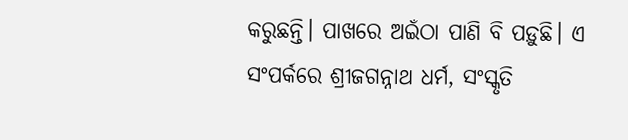କରୁଛନ୍ତି। ପାଖରେ ଅଇଁଠା ପାଣି ବି ପଡ଼ୁଛି। ଏ ସଂପର୍କରେ ଶ୍ରୀଜଗନ୍ନାଥ ଧର୍ମ, ସଂସ୍କୃତି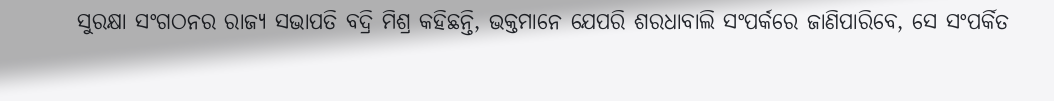ସୁରକ୍ଷା ସଂଗଠନର ରାଜ୍ୟ ସଭାପତି ବଦ୍ରି ମିଶ୍ର କହିଛନ୍ତି, ଭକ୍ତମାନେ ଯେପରି ଶରଧାବାଲି ସଂପର୍କରେ ଜାଣିପାରିବେ, ସେ ସଂପର୍କିତ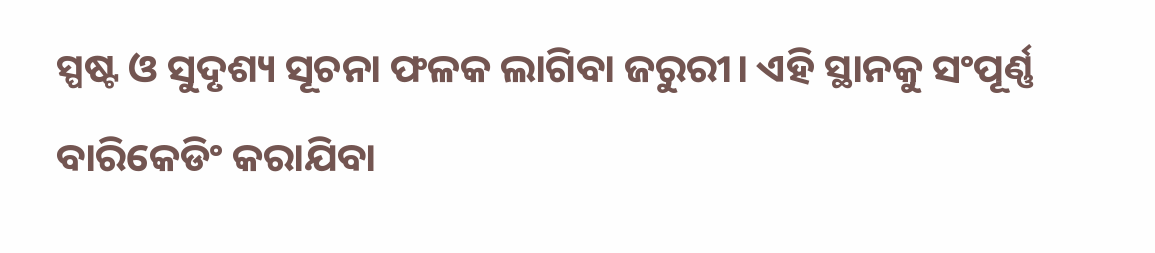ସ୍ପଷ୍ଟ ଓ ସୁଦୃଶ୍ୟ ସୂଚନା ଫଳକ ଲାଗିବା ଜରୁରୀ। ଏହି ସ୍ଥାନକୁ ସଂପୂର୍ଣ୍ଣ ବାରିକେଡିଂ କରାଯିବା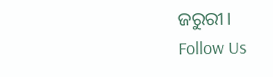ଜରୁରୀ।
Follow Us